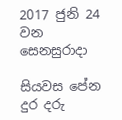2017 ජුනි 24 වන සෙනසුරාදා

සියවස පේන දුර දරු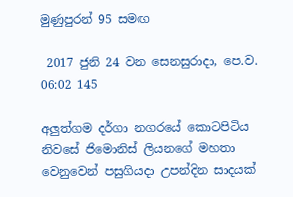මුණුපුරන් 95 සමඟ

 2017 ජුනි 24 වන සෙනසුරාදා, පෙ.ව. 06:02 145

අලුත්ගම දර්ගා නගරයේ කොටපිටිය නිවසේ ජිමොනිස් ලියනගේ මහතා වෙනුවෙන් පසුගියදා උපන්දින සාදයක්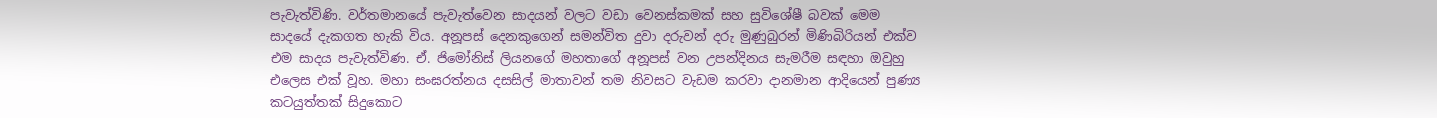පැවැත්විණි. වර්තමානයේ පැවැත්වෙන සාදයන් වලට වඩා වෙනස්කමක් සහ සුවිශේෂී බවක් මෙම සාදයේ දැකගත හැකි විය. අනූපස් දෙනකුගෙන් සමන්විත දුවා දරුවන් දරු මුණුබුරන් මිණිබිරියන් එක්ව එම සාදය පැවැත්විණ. ඒ. ජිමෝනිස් ලියනගේ මහතාගේ අනූපස් වන උපන්දිනය සැමරීම සඳහා ඔවුහු එලෙස එක් වූහ. මහා සංඝරත්නය දසසිල් මාතාවන් තම නිවසට වැඩම කරවා දානමාන ආදියෙන් පුණ්‍ය කටයුත්තක් සිදුකොට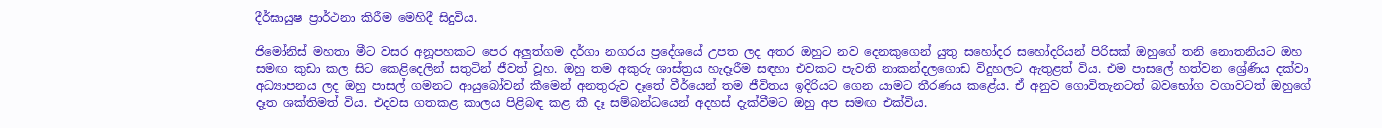දීර්ඝායුෂ ප්‍රාර්ථනා කිරීම මෙහිදී සිදුවිය.

ජිමෝනිස් මහතා මීට වසර අනූපහකට පෙර අලුත්ගම දර්ගා නගරය ප්‍රදේශයේ උපත ලද අතර ඔහුට නව දෙනකුගෙන් යුතු සහෝදර සහෝදරියන් පිරිසක් ඔහුගේ තනි නොතනියට ඔහ සමඟ කුඩා කල සිට කෙළිදෙලින් සතුටින් ජීවත් වූහ. ඔහු තම අකුරු ශාස්ත්‍රය හැදෑරීම සඳහා එවකට පැවති නාකන්දලගොඩ විදුහලට ඇතුළත් විය. එම පාසලේ හත්වන ශ්‍රේණිය දක්වා අධ්‍යාපනය ලද ඔහු පාසල් ගමනට ආයුබෝවන් කීමෙන් අනතුරුව දෑතේ වීර්යෙන් තම ජීවිතය ඉදිරියට ගෙන යාමට තීරණය කළේය. ඒ අනුව ගොවිතැනටත් බවභෝග වගාවටත් ඔහුගේ දෑත ශක්තිමත් විය. එදවස ගතකළ කාලය පිළිබඳ කළ කී දෑ සම්බන්ධයෙන් අදහස් දැක්වීමට ඔහු අප සමඟ එක්විය.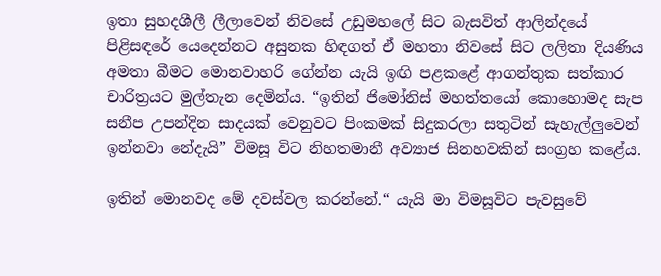ඉතා සුහදශීලී ලීලාවෙන් නිවසේ උඩුමහලේ සිට බැසවිත් ආලින්දයේ පිළිසඳරේ යෙදෙන්නට අසුනක හිඳගත් ඒ මහතා නිවසේ සිට ලලිතා දියණිය අමතා බීමට මොනවාහරි ගේන්න යැයි ඉඟි පළකළේ ආගන්තුක සත්කාර චාරිත්‍රයට මුල්තැන දෙමින්ය. “ඉතින් ජිමෝනිස් මහත්තයෝ කොහොමද සැප සනීප උපන්දින සාදයක් වෙනුවට පිංකමක් සිදුකරලා සතුටින් සැහැල්ලුවෙන් ඉන්නවා නේදැයි” විමසූ විට නිහතමානී අව්‍යාජ සිනහවකින් සංග්‍රහ කළේය.

ඉතින් මොනවද මේ දවස්වල කරන්නේ.“ යැයි මා විමසූවිට පැවසුවේ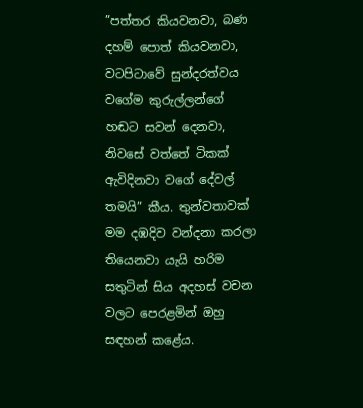”පත්තර කියවනවා, බණ දහම් පොත් කියවනවා, වටපිටාවේ සුන්දරත්වය වගේම කුරුල්ලන්ගේ හඬට සවන් දෙනවා, නිවසේ වත්තේ ටිකක් ඇවිදිනවා වගේ දේවල් තමයි” කීය. තුන්වතාවක් මම දඹදිව වන්දනා කරලා තියෙනවා යැයි හරිම සතුටින් සිය අදහස් වචන වලට පෙරළමින් ඔහු සඳහන් කළේය.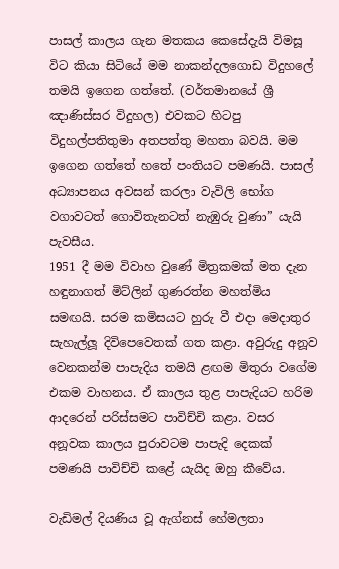පාසල් කාලය ගැන මතකය කෙසේදැයි විමසූ විට කියා සිටියේ මම නාකන්දලගොඩ විදුහලේ තමයි ඉගෙන ගත්තේ. (වර්තමානයේ ශ්‍රී ඤාණිස්සර විදුහල) එවකට හිටපු විදුහල්පතිතුමා අතපත්තු මහතා බවයි. මම ඉගෙන ගත්තේ හතේ පංතියට පමණයි. පාසල් අධ්‍යාපනය අවසන් කරලා වැවිලි භෝග වගාවටත් ගොවිතැනටත් නැඹුරු වුණා” යැයි පැවසීය.
1951 දී මම විවාහ වුණේ මිත්‍රකමක් මත දැන හඳුනාගත් මිට්ලින් ගුණරත්න මහත්මිය සමඟයි. සරම කමිසයට හුරු වී එදා මෙදාතුර සැහැල්ලූ දිවිපෙවෙතක් ගත කළා. අවුරුදු අනූව වෙනකන්ම පාපැදිය තමයි ළඟම මිතුරා වගේම එකම වාහනය. ඒ කාලය තුළ පාපැදියට හරිම ආදරෙන් පරිස්සමට පාවිච්චි කළා. වසර අනූවක කාලය පුරාවටම පාපැදි දෙකක් පමණයි පාවිච්චි කළේ යැයිද ඔහු කීවේය.

වැඩිමල් දියණිය වූ ඇග්නස් හේමලතා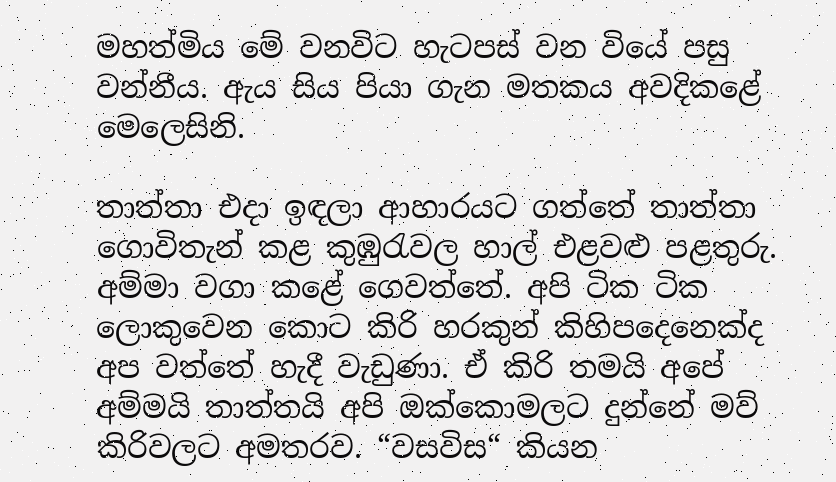මහත්මිය මේ වනවිට හැටපස් වන වියේ පසු වන්නීය. ඇය සිය පියා ගැන මතකය අවදිකළේ මෙලෙසිනි.

තාත්තා එදා ඉඳලා ආහාරයට ගත්තේ තාත්තා ගොවිතැන් කළ කුඹුරැවල හාල් එළවළු පළතුරු. අම්මා වගා කළේ ගෙවත්තේ. අපි ටික ටික ලොකුවෙන කොට කිරි හරකුන් කිහිපදෙනෙක්ද අප වත්තේ හැදී වැඩුණා. ඒ කිරි තමයි අපේ අම්මයි තාත්තයි අපි ඔක්කොමලට දුන්නේ මව් කිරිවලට අමතරව. “වසවිස“ කියන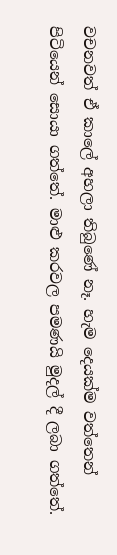වචනවත් ඒ කාලේ අහලා තිබුණේ නෑ. හැම දෙයක්ම වත්තෙන් පිටියෙන් සොයා ගත්තේ. මාළු කරවල පමණයි මුදල් දී ලබා ගත්තේ.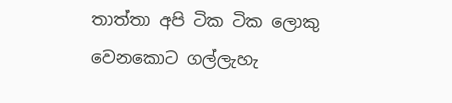තාත්තා අපි ටික ටික ලොකු වෙනකොට ගල්ලැහැ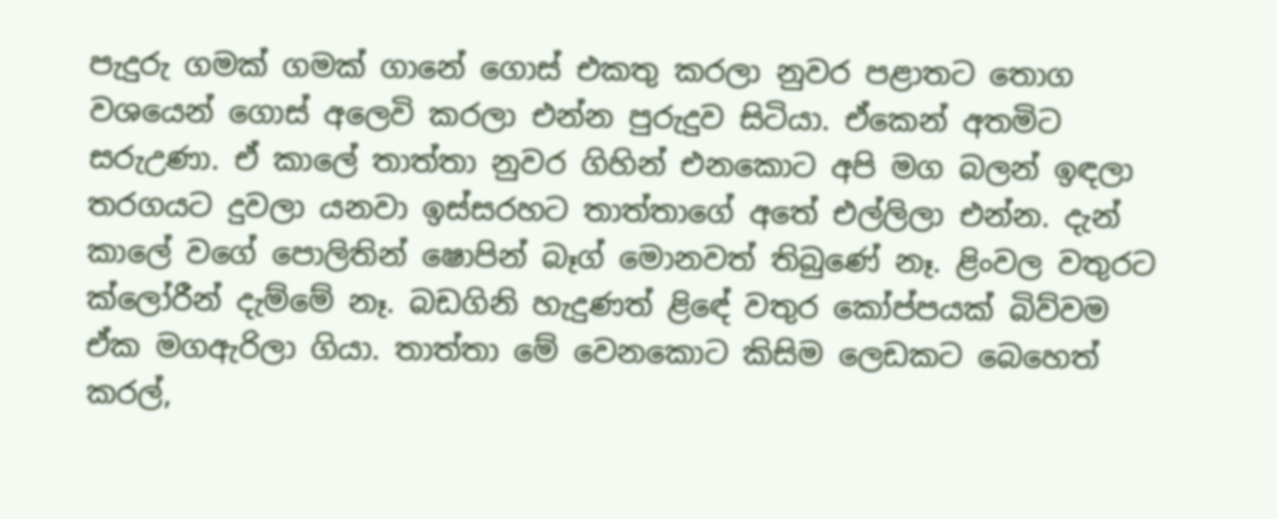පැදුරු ගමක් ගමක් ගානේ ගොස් එකතු කරලා නුවර පළාතට තොග වශයෙන් ගොස් අලෙවි කරලා එන්න පුරුදුව සිටියා. ඒකෙන් අතමිට සරුඋණා. ඒ කාලේ තාත්තා නුවර ගිහින් එනකොට අපි මග බලන් ඉඳලා තරගයට දුවලා යනවා ඉස්සරහට තාත්තාගේ අතේ එල්ලිලා එන්න. දැන් කාලේ වගේ පොලිතින් ෂොපින් බෑග් මොනවත් තිබුණේ නෑ. ළිංවල වතුරට ක්ලෝරීන් දැම්මේ නෑ. බඩගිනි හැදුණත් ළිඳේ වතුර කෝප්පයක් බිව්වම ඒක මගඇරිලා ගියා. තාත්තා මේ වෙනකොට කිසිම ලෙඩකට බෙහෙත් කරල්,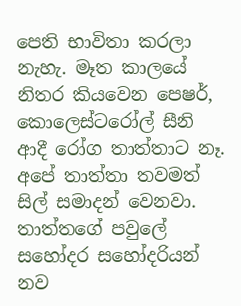පෙති භාවිතා කරලා නැහැ. මෑත කාලයේ නිතර කියවෙන පෙෂර්, කොලෙස්ටරෝල් සීනි ආදී රෝග තාත්තාට නෑ. අපේ තාත්තා තවමත් සිල් සමාදන් වෙනවා. තාත්තගේ පවුලේ සහෝදර සහෝදරියන් නව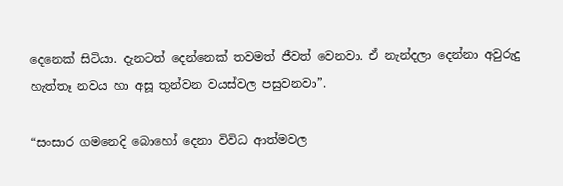දෙනෙක් සිටියා. දැනටත් දෙන්නෙක් තවමත් ජීවත් වෙනවා. ඒ නැන්දලා දෙන්නා අවුරුදු හැත්තෑ නවය හා අසූ තුන්වන වයස්වල පසුවනවා”.

“සංසාර ගමනෙදි බොහෝ දෙනා විවිධ ආත්මවල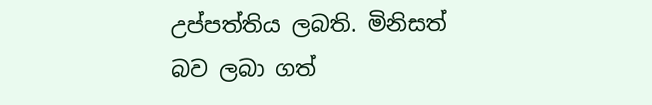උප්පත්තිය ලබති. මිනිසත් බව ලබා ගත්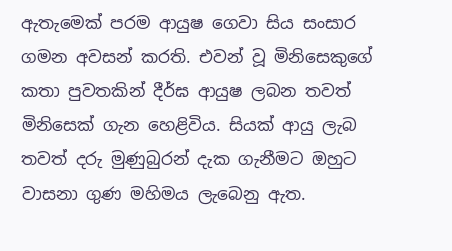ඇතැමෙක් පරම ආයුෂ ගෙවා සිය සංසාර ගමන අවසන් කරති. එවන් වූ මිනිසෙකුගේ කතා පුවතකින් දීර්ඝ ආයුෂ ලබන තවත් මිනිසෙක් ගැන හෙළිවිය. සියක් ආයු ලැබ තවත් දරු මුණුබුරන් දැක ගැනීමට ඔහුට වාසනා ගුණ මහිමය ලැබෙනු ඇත.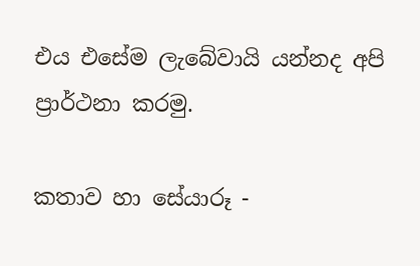එය එසේම ලැබේවායි යන්නද අපි ප්‍රාර්ථනා කරමු.

කතාව හා සේයාරූ -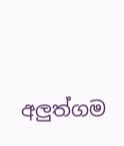අලුත්ගම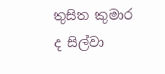තුසිත කුමාර ද සිල්වා